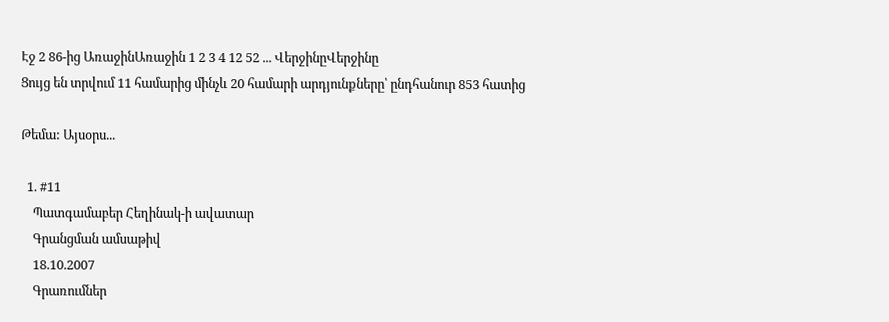Էջ 2 86-ից ԱռաջինԱռաջին 1 2 3 4 12 52 ... ՎերջինըՎերջինը
Ցույց են տրվում 11 համարից մինչև 20 համարի արդյունքները՝ ընդհանուր 853 հատից

Թեմա: Այսօրս...

  1. #11
    Պատգամաբեր Հեղինակ-ի ավատար
    Գրանցման ամսաթիվ
    18.10.2007
    Գրառումներ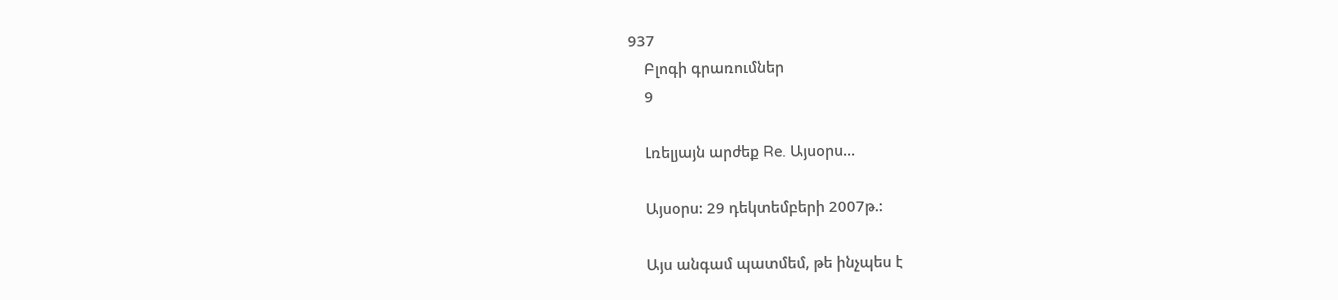937
    Բլոգի գրառումներ
    9

    Լռելյայն արժեք Re. Այսօրս...

    Այսօրս: 29 դեկտեմբերի 2007թ.:

    Այս անգամ պատմեմ, թե ինչպես է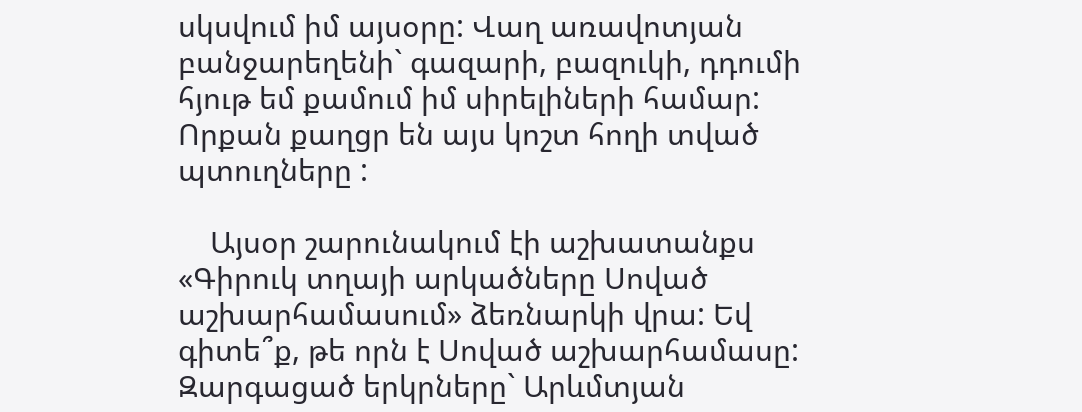սկսվում իմ այսօրը: Վաղ առավոտյան բանջարեղենի` գազարի, բազուկի, դդումի հյութ եմ քամում իմ սիրելիների համար: Որքան քաղցր են այս կոշտ հողի տված պտուղները :

    Այսօր շարունակում էի աշխատանքս «Գիրուկ տղայի արկածները Սոված աշխարհամասում» ձեռնարկի վրա: Եվ գիտե՞ք, թե որն է Սոված աշխարհամասը: Զարգացած երկրները` Արևմտյան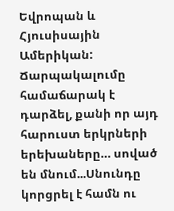Եվրոպան և Հյուսիսային Ամերիկան: Ճարպակալումը համաճարակ է դարձել, քանի որ այդ հարուստ երկրների երեխաները… սոված են մնում...Սնունդը կորցրել է համն ու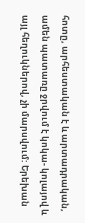հոտը, արհեստական է և արտադրական, ամեն պատառը ջրվում է կոկա- կոլայով և այլ հեղուկներով, չի մարսվում: Երեխան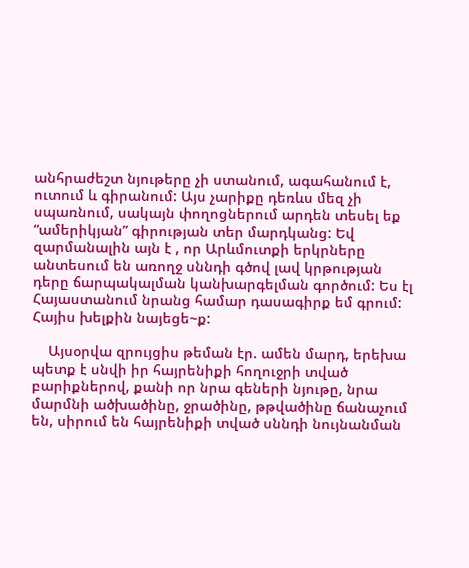անհրաժեշտ նյութերը չի ստանում, ագահանում է, ուտում և գիրանում: Այս չարիքը դեռևս մեզ չի սպառնում, սակայն փողոցներում արդեն տեսել եք “ամերիկյան” գիրության տեր մարդկանց: Եվ զարմանալին այն է , որ Արևմուտքի երկրները անտեսում են առողջ սննդի գծով լավ կրթության դերը ճարպակալման կանխարգելման գործում: Ես էլ Հայաստանում նրանց համար դասագիրք եմ գրում: Հայիս խելքին նայեցե~ք:

    Այսօրվա զրույցիս թեման էր. ամեն մարդ, երեխա պետք է սնվի իր հայրենիքի հողուջրի տված բարիքներով, քանի որ նրա գեների նյութը, նրա մարմնի ածխածինը, ջրածինը, թթվածինը ճանաչում են, սիրում են հայրենիքի տված սննդի նույնանման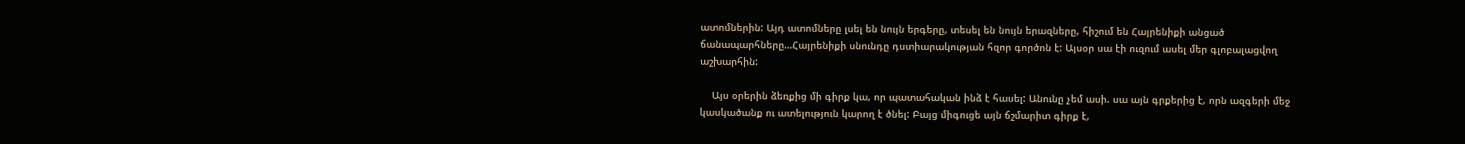ատոմներին: Այդ ատոմները լսել են նույն երգերը, տեսել են նույն երազները, հիշում են Հայրենիքի անցած ճանապարհները…Հայրենիքի սնունդը դստիարակության հզոր գործոն է: Այսօր սա էի ուզում ասել մեր գլոբալացվող աշխարհին:

    Այս օրերին ձեռքից մի գիրք կա, որ պատահական ինձ է հասել: Անունը չեմ ասի. սա այն գրքերից է, որն ազգերի մեջ կասկածանք ու ատելություն կարող է ծնել: Բայց միգուցե այն ճշմարիտ գիրք է,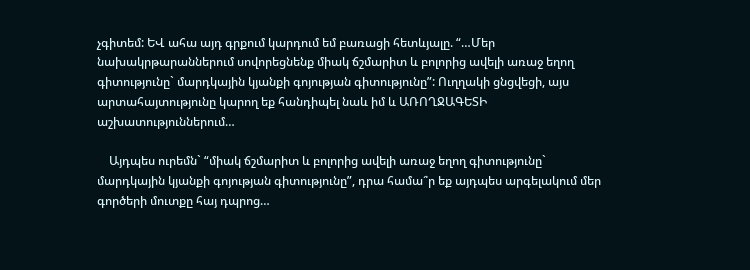չգիտեմ: ԵՎ ահա այդ գրքում կարդում եմ բառացի հետևյալը. “…Մեր նախակրթարաններում սովորեցնենք միակ ճշմարիտ և բոլորից ավելի առաջ եղող գիտությունը` մարդկային կյանքի գոյության գիտությունը”: Ուղղակի ցնցվեցի, այս արտահայտությունը կարող եք հանդիպել նաև իմ և ԱՌՈՂՋԱԳԵՏԻ աշխատություններում…

    Այդպես ուրեմն` “միակ ճշմարիտ և բոլորից ավելի առաջ եղող գիտությունը` մարդկային կյանքի գոյության գիտությունը”, դրա համա՞ր եք այդպես արգելակում մեր գործերի մուտքը հայ դպրոց…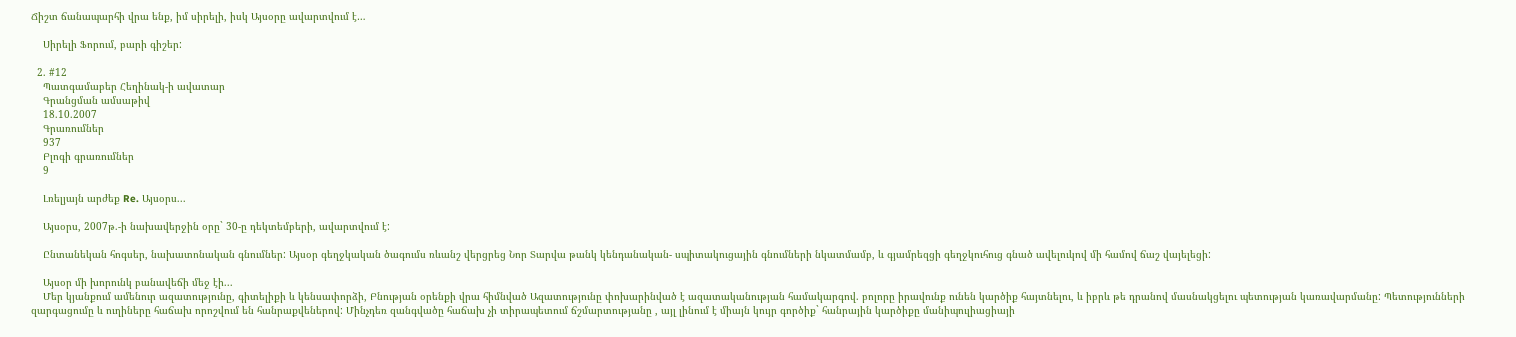Ճիշտ ճանապարհի վրա ենք, իմ սիրելի, իսկ Այսօրը ավարտվում է…

    Սիրելի Ֆորում, բարի գիշեր:

  2. #12
    Պատգամաբեր Հեղինակ-ի ավատար
    Գրանցման ամսաթիվ
    18.10.2007
    Գրառումներ
    937
    Բլոգի գրառումներ
    9

    Լռելյայն արժեք Re. Այսօրս...

    Այսօրս, 2007թ.-ի նախավերջին օրը` 30-ը դեկտեմբերի, ավարտվում է:

    Ընտանեկան հոգսեր, նախատոնական գնումներ: Այսօր գեղջկական ծագումս ռևանշ վերցրեց Նոր Տարվա թանկ կենդանական- սպիտակուցային գնումների նկատմամբ, և գյամրեզցի գեղջկուհուց գնած ավելուկով մի համով ճաշ վայելեցի:

    Այսօր մի խորունկ բանավեճի մեջ էի...
    Մեր կյանքում ամենուր ազատությունը, գիտելիքի և կենսափորձի, Բնության օրենքի վրա հիմնված Ազատությունը փոխարինված է ազատականության համակարգով. բոլորը իրավունք ունեն կարծիք հայտնելու, և իբրև թե դրանով մասնակցելու պետության կառավարմանը: Պետությունների զարգացումը և ուղիները հաճախ որոշվում են հանրաքվեներով: Մինչդեռ զանգվածը հաճախ չի տիրապետում ճշմարտությանը , այլ լինում է միայն կույր գործիք` հանրային կարծիքը մանիպուլիացիայի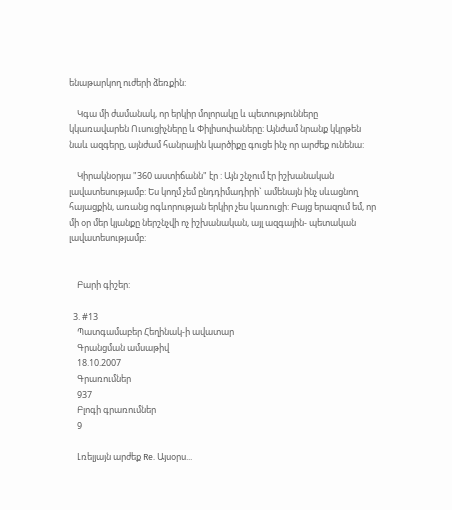ենաթարկող ուժերի ձեռքին:

    Կգա մի ժամանակ, որ երկիր մոլորակը և պետությունները կկառավարեն Ուսուցիչները և Փիլիսոփաները: Այնժամ նրանք կկրթեն նաև ազգերը, այնժամ հանրային կարծիքը գուցե ինչ որ արժեք ունենա:

    Կիրակնօրյա "360 աստիճանն" էր : Այն շնչում էր իշխանական լավատեսությամբ: Ես կողմ չեմ ընդդիմադիրի` ամենայն ինչ սևացնող հայացքին, առանց ոգևորության երկիր չես կառուցի: Բայց երազում եմ, որ մի օր մեր կյանքը ներշնչվի ոչ իշխանական, այլ ազգային- պետական լավատեսությամբ:


    Բարի գիշեր:

  3. #13
    Պատգամաբեր Հեղինակ-ի ավատար
    Գրանցման ամսաթիվ
    18.10.2007
    Գրառումներ
    937
    Բլոգի գրառումներ
    9

    Լռելյայն արժեք Re. Այսօրս...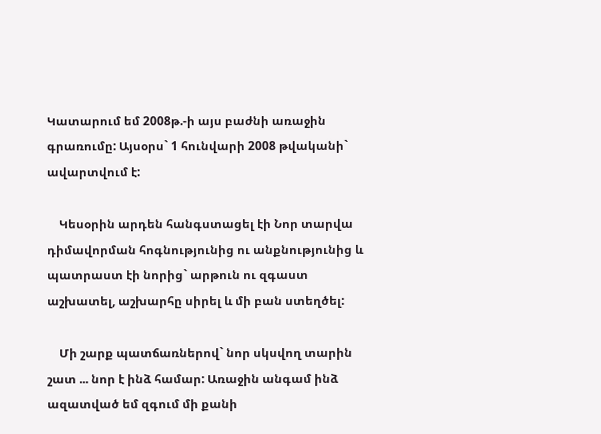Կատարում եմ 2008թ.-ի այս բաժնի առաջին գրառումը: Այսօրս` 1 հունվարի 2008 թվականի` ավարտվում է:

    Կեսօրին արդեն հանգստացել էի Նոր տարվա դիմավորման հոգնությունից ու անքնությունից և պատրաստ էի նորից` արթուն ու զգաստ աշխատել, աշխարհը սիրել և մի բան ստեղծել:

    Մի շարք պատճառներով` նոր սկսվող տարին շատ ... նոր է ինձ համար: Առաջին անգամ ինձ ազատված եմ զգում մի քանի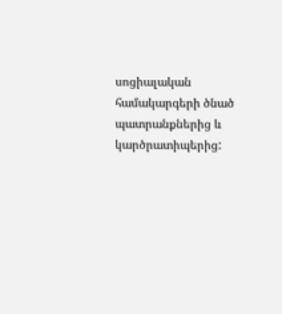սոցիալական համակարգերի ծնած պատրանքներից և կարծրատիպերից: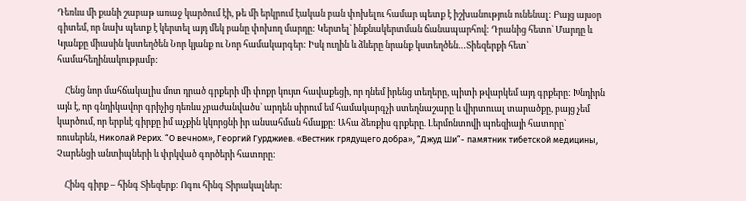Դեռևս մի քանի շաբաթ առաջ կարծում էի, թե մի երկրում էական բան փոխելու համար պետք է իշխանություն ունենալ: Բայց այսօր գիտեմ, որ նախ պետք է կերտել այդ մեկ բանը փոխող մարդը: Կերտել` ինքնակերտման ճանապարհով: Դրանից հետո` Մարդը և Կյանքը միասին կստեղծեն Նոր կյանք ու Նոր համակարգեր: Իսկ ուղին և ձևերը նրանք կստեղծեն…Տիեզերքի հետ` համահեղինակությամբ:

    Հենց նոր մահճակալիս մոտ դրած գրքերի մի փոքր կույտ հավաքեցի, որ դնեմ իրենց տեղերը, պիտի թվարկեմ այդ գրքերը: Խնդիրն այն է, որ գնդիկավոր գրիչից դեռևս չբաժանվածս` արդեն սիրում եմ համակարգչի ստեղնաշարը և վիրտուալ տարածքը, բայց չեմ կարծում, որ երբևէ գիրքը իմ աչքին կկորցնի իր անսահման հմայքը: Ահա ձեռքիս գրքերը. Լերմոնտովի պոեզիայի հատորը` ռուսերեն, Николай Рерих. “О вечном», Георгий Гурджиев. «Вестник грядущего добра», “Джуд Ши”- памятник тибетской медицины, Չարենցի անտիպների և փրկված գործերի հատորը:

    Հինգ գիրք – հինգ Տիեզերք: Ոգու հինգ Տիրակալներ: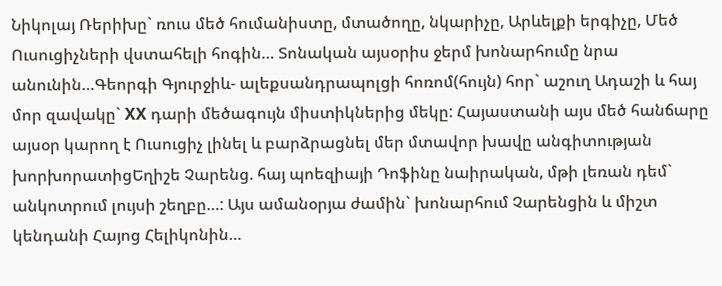Նիկոլայ Ռերիխը` ռուս մեծ հումանիստը, մտածողը, նկարիչը, Արևելքի երգիչը, Մեծ Ուսուցիչների վստահելի հոգին… Տոնական այսօրիս ջերմ խոնարհումը նրա անունին…Գեորգի Գյուրջիև- ալեքսանդրապոլցի հոռոմ(հույն) հոր` աշուղ Ադաշի և հայ մոր զավակը` XX դարի մեծագույն միստիկներից մեկը: Հայաստանի այս մեծ հանճարը այսօր կարող է Ուսուցիչ լինել և բարձրացնել մեր մտավոր խավը անգիտության խորխորատիցԵղիշե Չարենց. հայ պոեզիայի Դոֆինը նաիրական, մթի լեռան դեմ` անկոտրում լույսի շեղբը…: Այս ամանօրյա ժամին` խոնարհում Չարենցին և միշտ կենդանի Հայոց Հելիկոնին…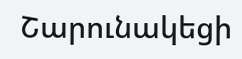Շարունակեցի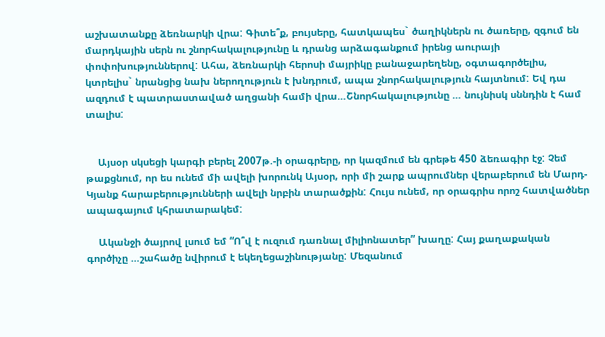աշխատանքը ձեռնարկի վրա: Գիտե՞ք, բույսերը, հատկապես` ծաղիկներն ու ծառերը, զգում են մարդկային սերն ու շնորհակալությունը և դրանց արձագանքում իրենց աուրայի փոփոխություններով: Ահա, ձեռնարկի հերոսի մայրիկը բանաջարեղենը, օգտագործելիս, կտրելիս` նրանցից նախ ներողություն է խնդրում, ապա շնորհակալություն հայտնում: Եվ դա ազդում է պատրաստաված աղցանի համի վրա…Շնորհակալությունը … նույնիսկ սննդին է համ տալիս:


    Այսօր սկսեցի կարգի բերել 2007թ.-ի օրագրերը, որ կազմում են գրեթե 450 ձեռագիր էջ: Չեմ թաքցնում, որ ես ունեմ մի ավելի խորունկ Այսօր, որի մի շարք ապրումներ վերաբերում են Մարդ-Կյանք հարաբերությունների ավելի նրբին տարածքին: Հույս ունեմ, որ օրագրիս որոշ հատվածներ ապագայում կհրատարակեմ:

    Ականջի ծայրով լսում եմ “Ո՞վ է ուզում դառնալ միլիոնատեր” խաղը: Հայ քաղաքական գործիչը …շահածը նվիրում է եկեղեցաշինությանը: Մեզանում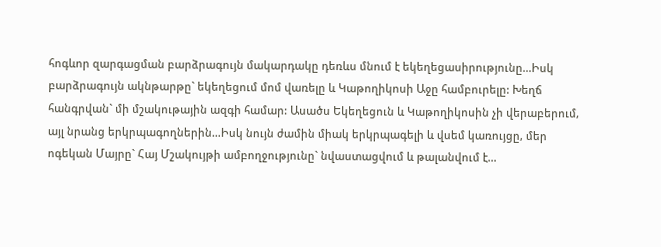հոգևոր զարգացման բարձրագույն մակարդակը դեռևս մնում է եկեղեցասիրությունը…Իսկ բարձրագույն ակնթարթը` եկեղեցում մոմ վառելը և Կաթողիկոսի Աջը համբուրելը: Խեղճ հանգրվան` մի մշակութային ազգի համար: Ասածս Եկեղեցուն և Կաթողիկոսին չի վերաբերում, այլ նրանց երկրպագողներին…Իսկ նույն ժամին միակ երկրպագելի և վսեմ կառույցը, մեր ոգեկան Մայրը` Հայ Մշակույթի ամբողջությունը` նվաստացվում և թալանվում է…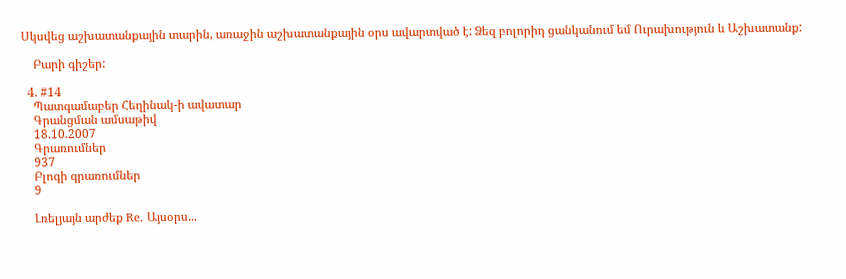Սկսվեց աշխատանքային տարին, առաջին աշխատանքային օրս ավարտված է: Ձեզ բոլորիդ ցանկանում եմ Ուրախություն և Աշխատանք:

    Բարի գիշեր:

  4. #14
    Պատգամաբեր Հեղինակ-ի ավատար
    Գրանցման ամսաթիվ
    18.10.2007
    Գրառումներ
    937
    Բլոգի գրառումներ
    9

    Լռելյայն արժեք Re. Այսօրս...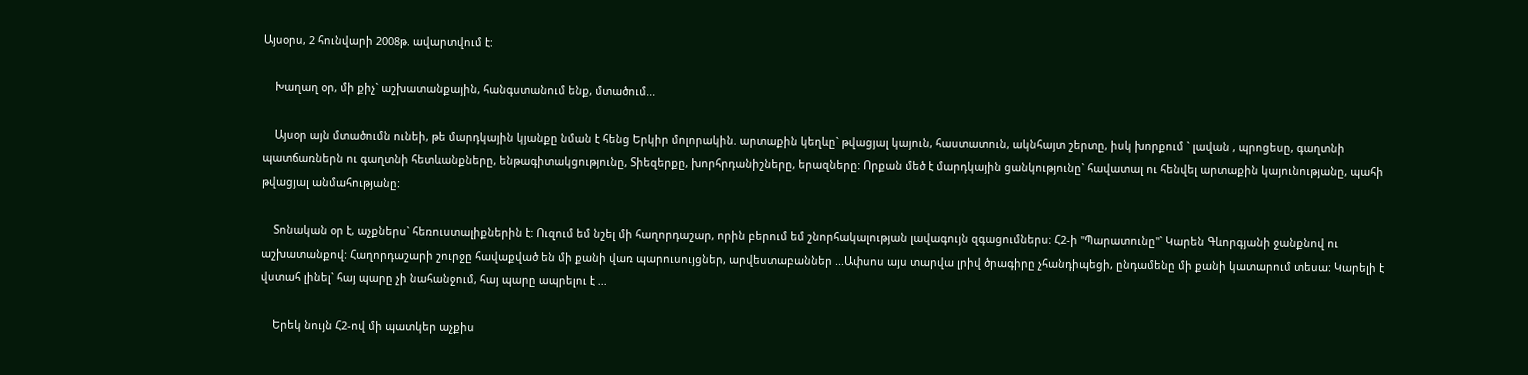Այսօրս, 2 հունվարի 2008թ. ավարտվում է:

    Խաղաղ օր, մի քիչ` աշխատանքային, հանգստանում ենք, մտածում...

    Այսօր այն մտածումն ունեի, թե մարդկային կյանքը նման է հենց Երկիր մոլորակին. արտաքին կեղևը` թվացյալ կայուն, հաստատուն, ակնհայտ շերտը, իսկ խորքում ` լավան , պրոցեսը, գաղտնի պատճառներն ու գաղտնի հետևանքները, ենթագիտակցությունը, Տիեզերքը, խորհրդանիշները, երազները: Որքան մեծ է մարդկային ցանկությունը` հավատալ ու հենվել արտաքին կայունությանը, պահի թվացյալ անմահությանը:

    Տոնական օր է, աչքներս` հեռուստալիքներին է: Ուզում եմ նշել մի հաղորդաշար, որին բերում եմ շնորհակալության լավագույն զգացումներս: Հ2-ի "Պարատունը"` Կարեն Գևորգյանի ջանքնով ու աշխատանքով: Հաղորդաշարի շուրջը հավաքված են մի քանի վառ պարուսույցներ, արվեստաբաններ ...Ափսոս այս տարվա լրիվ ծրագիրը չհանդիպեցի, ընդամենը մի քանի կատարում տեսա: Կարելի է վստահ լինել` հայ պարը չի նահանջում, հայ պարը ապրելու է ...

    Երեկ նույն Հ2-ով մի պատկեր աչքիս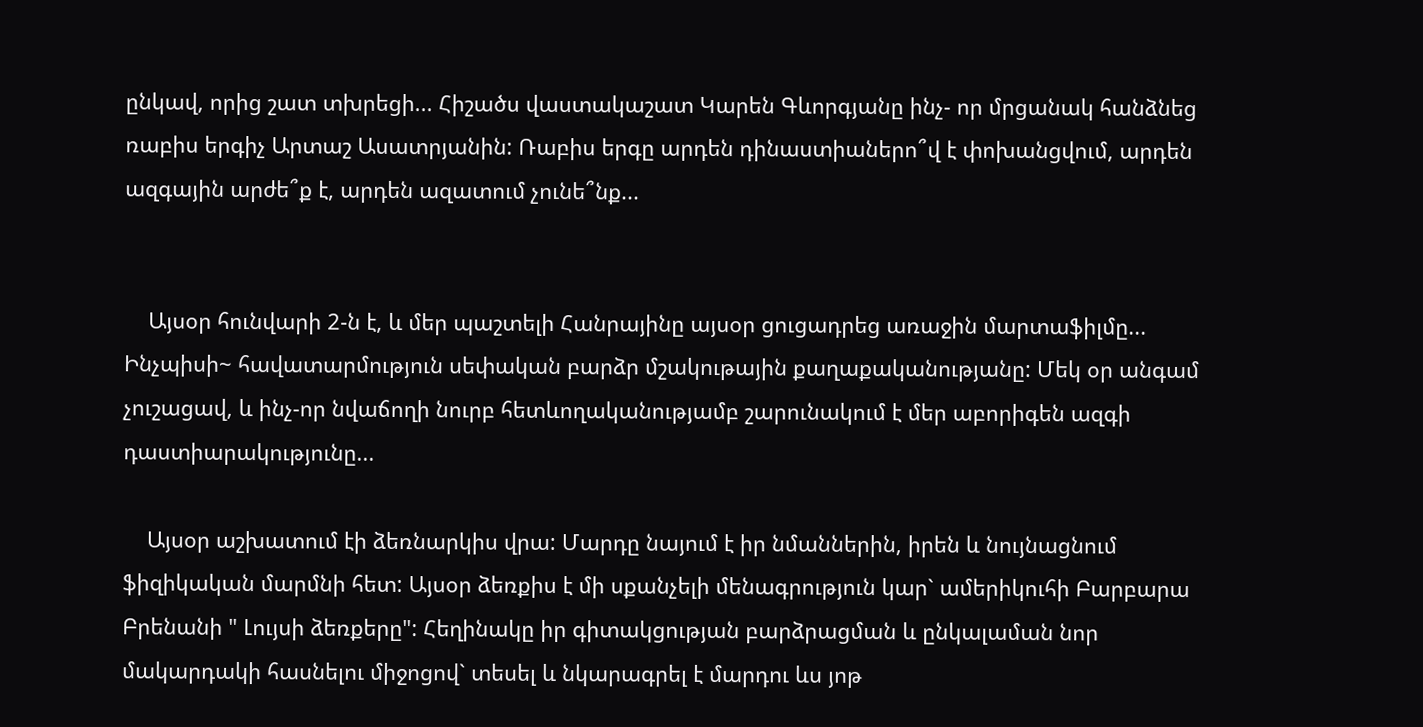ընկավ, որից շատ տխրեցի... Հիշածս վաստակաշատ Կարեն Գևորգյանը ինչ- որ մրցանակ հանձնեց ռաբիս երգիչ Արտաշ Ասատրյանին: Ռաբիս երգը արդեն դինաստիաներո՞վ է փոխանցվում, արդեն ազգային արժե՞ք է, արդեն ազատում չունե՞նք...


    Այսօր հունվարի 2-ն է, և մեր պաշտելի Հանրայինը այսօր ցուցադրեց առաջին մարտաֆիլմը... Ինչպիսի~ հավատարմություն սեփական բարձր մշակութային քաղաքականությանը: Մեկ օր անգամ չուշացավ, և ինչ-որ նվաճողի նուրբ հետևողականությամբ շարունակում է մեր աբորիգեն ազգի դաստիարակությունը...

    Այսօր աշխատում էի ձեռնարկիս վրա: Մարդը նայում է իր նմաններին, իրեն և նույնացնում ֆիզիկական մարմնի հետ: Այսօր ձեռքիս է մի սքանչելի մենագրություն կար` ամերիկուհի Բարբարա Բրենանի " Լույսի ձեռքերը": Հեղինակը իր գիտակցության բարձրացման և ընկալաման նոր մակարդակի հասնելու միջոցով` տեսել և նկարագրել է մարդու ևս յոթ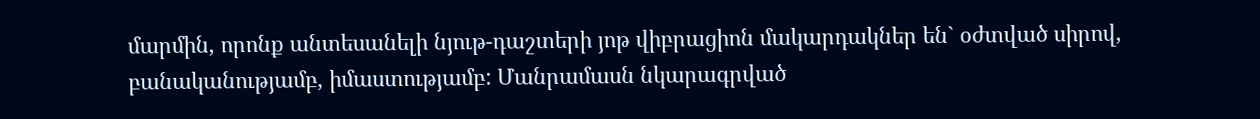մարմին, որոնք անտեսանելի նյութ-դաշտերի յոթ վիբրացիոն մակարդակներ են` օժտված սիրով, բանականությամբ, իմաստությամբ: Մանրամասն նկարագրված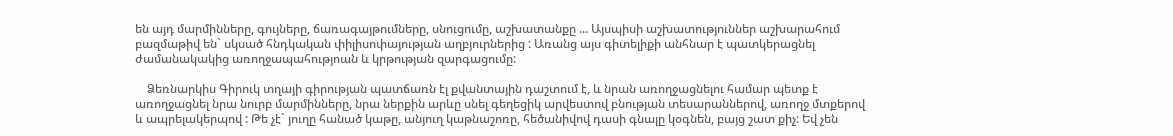են այդ մարմինները, գույները, ճառագայթումները, սնուցումը, աշխատանքը ... Այսպիսի աշխատություններ աշխարահում բազմաթիվ են` սկսած հնդկական փիլիսոփայության աղբյուրներից : Առանց այս գիտելիքի անհնար է պատկերացնել ժամանակակից առողջապահությոան և կրթության զարգացումը:

    Ձեռնարկիս Գիրուկ տղայի գիրության պատճառն էլ քվանտային դաշտում է, և նրան առողջացնելու համար պետք է առողջացնել նրա նուրբ մարմինները, նրա ներքին արևը սնել գեղեցիկ արվեստով բնության տեսարաններով, առողջ մտքերով և ապրելակերպով : Թե չէ` յուղը հանած կաթը, անյուղ կաթնաշոռը, հեծանիվով դասի գնալը կօգնեն, բայց շատ քիչ: Եվ չեն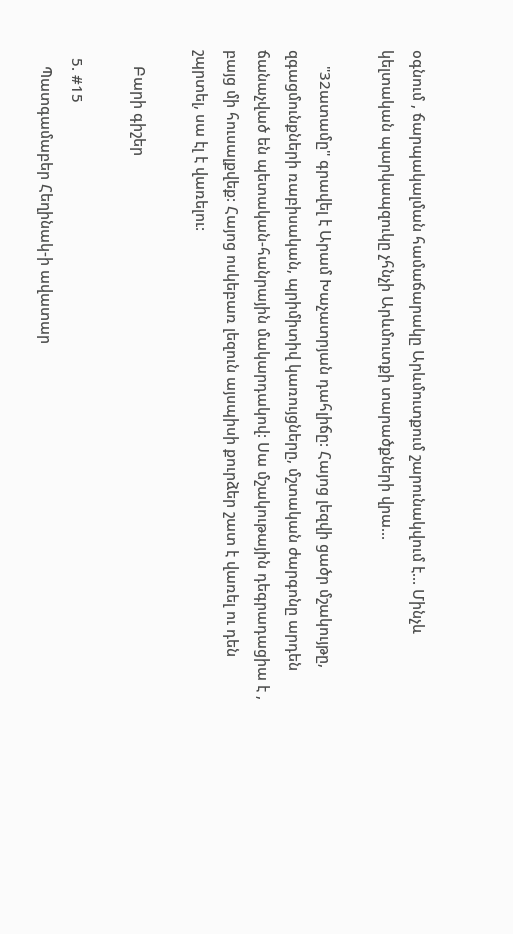օգնում , ճարպակալման համաճարակը Արևմուտքում շարունակվում է... Մինչև կելտական պարկապզուկը չհնչի Արևմուտքի տարածքների վրա...

    "32ատամը" գրավել է Արամ Խաչատրյան դահլիճը: Հայոց լեզվի ցածր մշակույթը, զգացմունքների ռաբիսական, պրիմիտիվ կառույցները, մշտական ժարգոնը արդեն ճանաչված են պետական-հանրային մակարդակով: Սա մշակութային դեգրադացիա է , բայց մի հուսալքվեք: Հայոց ոսկեբառ լեզուն այսպիսի քուրձեր շատ է վառել ու դեն շպրտել, սա էլ է վառելու:

    Բարի գիշեր

  5. #15
    Պատգամաբեր Հեղինակ-ի ավատար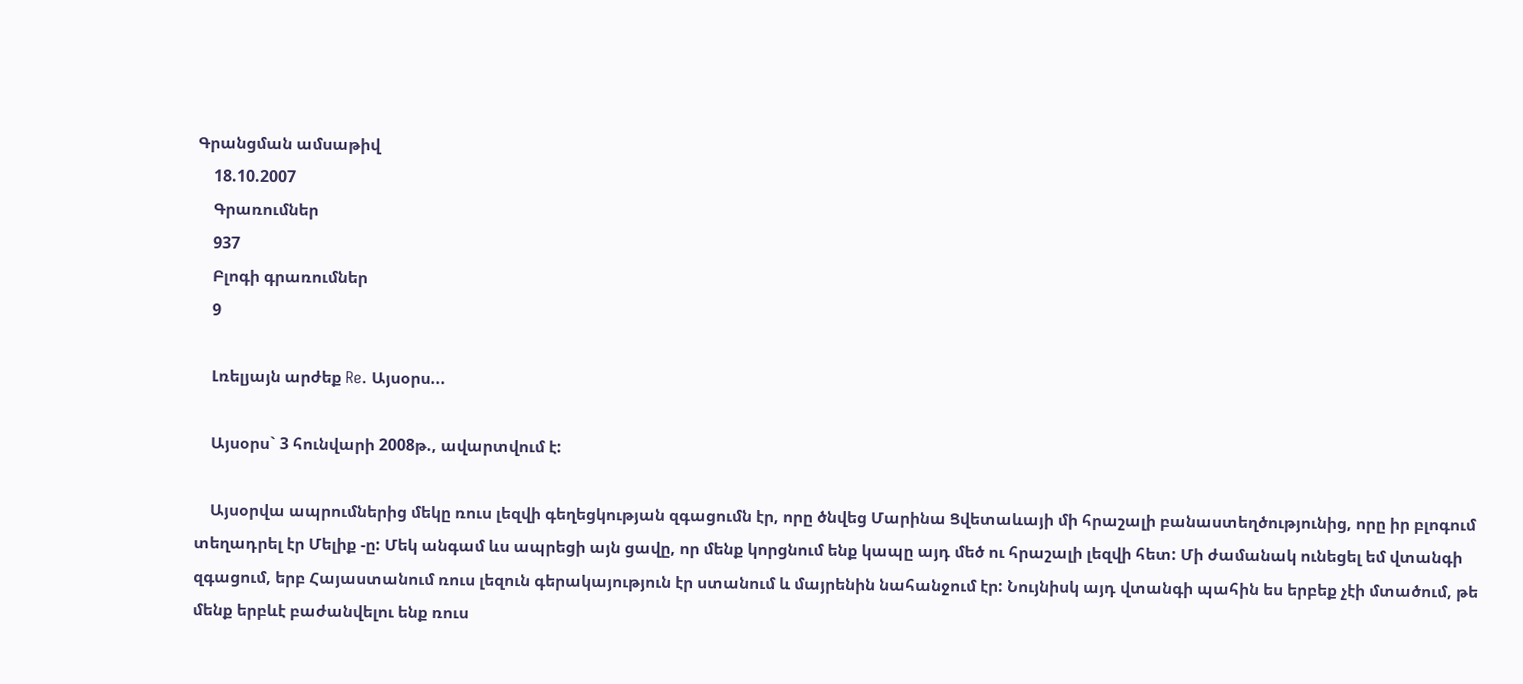Գրանցման ամսաթիվ
    18.10.2007
    Գրառումներ
    937
    Բլոգի գրառումներ
    9

    Լռելյայն արժեք Re. Այսօրս...

    Այսօրս` 3 հունվարի 2008թ., ավարտվում է:

    Այսօրվա ապրումներից մեկը ռուս լեզվի գեղեցկության զգացումն էր, որը ծնվեց Մարինա Ցվետաևայի մի հրաշալի բանաստեղծությունից, որը իր բլոգում տեղադրել էր Մելիք -ը: Մեկ անգամ ևս ապրեցի այն ցավը, որ մենք կորցնում ենք կապը այդ մեծ ու հրաշալի լեզվի հետ: Մի ժամանակ ունեցել եմ վտանգի զգացում, երբ Հայաստանում ռուս լեզուն գերակայություն էր ստանում և մայրենին նահանջում էր: Նույնիսկ այդ վտանգի պահին ես երբեք չէի մտածում, թե մենք երբևէ բաժանվելու ենք ռուս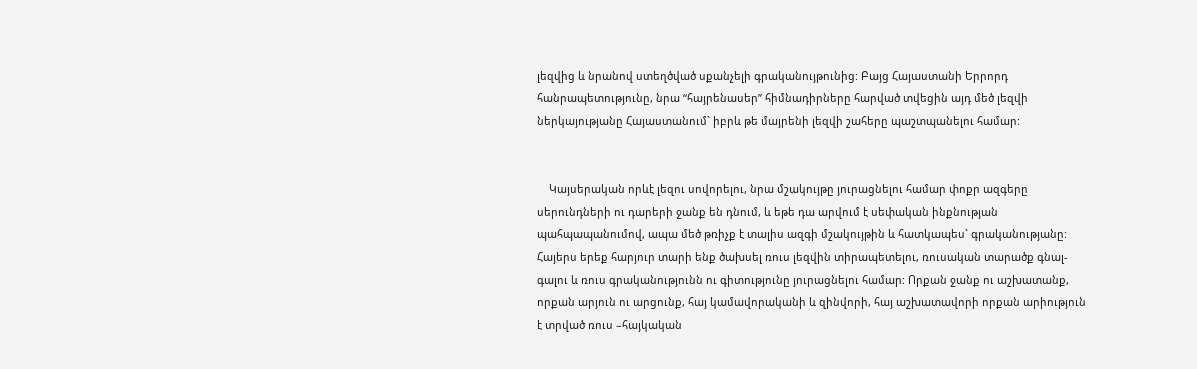լեզվից և նրանով ստեղծված սքանչելի գրականույթունից: Բայց Հայաստանի Երրորդ հանրապետությունը, նրա “հայրենասեր” հիմնադիրները հարված տվեցին այդ մեծ լեզվի ներկայությանը Հայաստանում` իբրև թե մայրենի լեզվի շահերը պաշտպանելու համար:


    Կայսերական որևէ լեզու սովորելու, նրա մշակույթը յուրացնելու համար փոքր ազգերը սերունդների ու դարերի ջանք են դնում, և եթե դա արվում է սեփական ինքնության պահպապանումով, ապա մեծ թռիչք է տալիս ազգի մշակույթին և հատկապես` գրականությանը: Հայերս երեք հարյուր տարի ենք ծախսել ռուս լեզվին տիրապետելու, ռուսական տարածք գնալ-գալու և ռուս գրականությունն ու գիտությունը յուրացնելու համար: Որքան ջանք ու աշխատանք, որքան արյուն ու արցունք, հայ կամավորականի և զինվորի, հայ աշխատավորի որքան արիություն է տրված ռուս –հայկական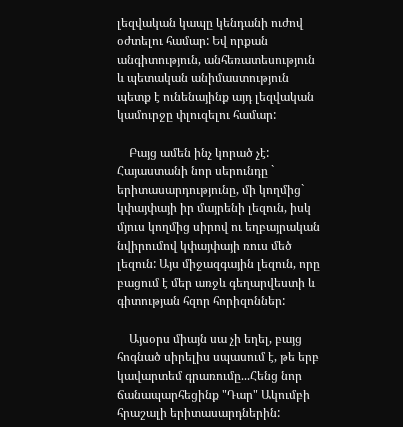լեզվական կապը կենդանի ուժով օժտելու համար: Եվ որքան անգիտություն, անհեռատեսություն և պետական անիմաստություն պետք է ունենայինք այդ լեզվական կամուրջը փլուզելու համար:

    Բայց ամեն ինչ կորած չէ: Հայաստանի նոր սերունդը ` երիտասարդությունը, մի կողմից` կփայփայի իր մայրենի լեզուն, իսկ մյուս կողմից սիրով ու եղբայրական նվիրումով կփայփայի ռուս մեծ լեզուն: Այս միջազգային լեզուն, որը բացում է մեր առջև գեղարվեստի և գիտության հզոր հորիզոններ:

    Այսօրս միայն սա չի եղել, բայց հոգնած սիրելիս սպասում է, թե երբ կավարտեմ գրառումը...Հենց նոր ճանապարհեցինք "Դար" Ակումբի հրաշալի երիտասարդներին: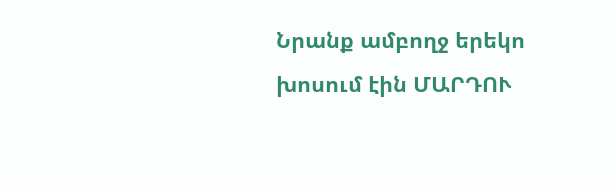Նրանք ամբողջ երեկո խոսում էին ՄԱՐԴՈՒ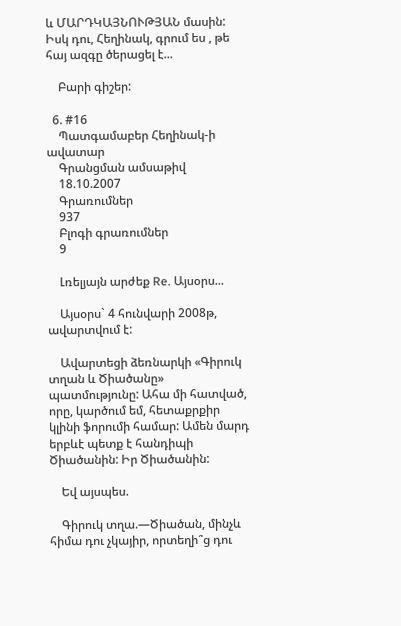և ՄԱՐԴԿԱՅՆՈՒԹՅԱՆ մասին: Իսկ դու, Հեղինակ, գրում ես , թե հայ ազգը ծերացել է...

    Բարի գիշեր:

  6. #16
    Պատգամաբեր Հեղինակ-ի ավատար
    Գրանցման ամսաթիվ
    18.10.2007
    Գրառումներ
    937
    Բլոգի գրառումներ
    9

    Լռելյայն արժեք Re. Այսօրս...

    Այսօրս` 4 հունվարի 2008թ, ավարտվում է:

    Ավարտեցի ձեռնարկի «Գիրուկ տղան և Ծիածանը» պատմությունը: Ահա մի հատված, որը, կարծում եմ, հետաքրքիր կլինի ֆորումի համար: Ամեն մարդ երբևէ պետք է հանդիպի Ծիածանին: Իր Ծիածանին:

    Եվ այսպես.

    Գիրուկ տղա.—Ծիածան, մինչև հիմա դու չկայիր, որտեղի՞ց դու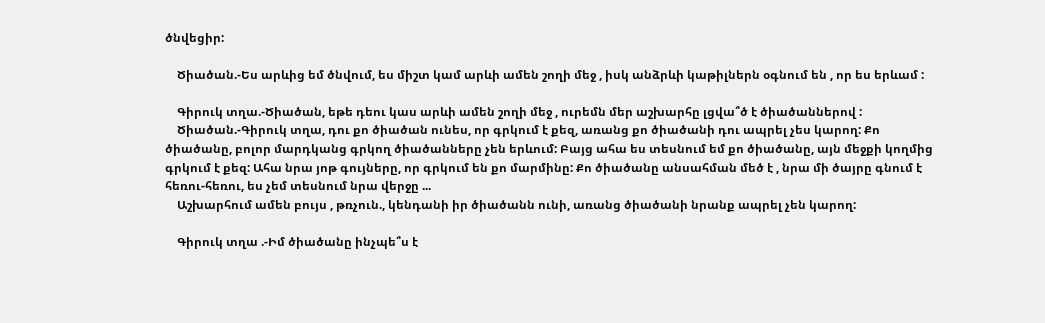ծնվեցիր:

    Ծիածան.-Ես արևից եմ ծնվում, ես միշտ կամ արևի ամեն շողի մեջ , իսկ անձրևի կաթիլներն օգնում են , որ ես երևամ :

    Գիրուկ տղա.-Ծիածան, եթե դեու կաս արևի ամեն շողի մեջ , ուրեմն մեր աշխարհը լցվա՞ծ է ծիածաններով :
    Ծիածան.-Գիրուկ տղա, դու քո ծիածան ունես, որ գրկում է քեզ, առանց քո ծիածանի դու ապրել չես կարող: Քո ծիածանը, բոլոր մարդկանց գրկող ծիածանները չեն երևում: Բայց ահա ես տեսնում եմ քո ծիածանը, այն մեջքի կողմից գրկում է քեզ: Ահա նրա յոթ գույները, որ գրկում են քո մարմինը: Քո ծիածանը անսահման մեծ է , նրա մի ծայրը գնում է հեռու-հեռու, ես չեմ տեսնում նրա վերջը ...
    Աշխարհում ամեն բույս , թռչուն., կենդանի իր ծիածանն ունի, առանց ծիածանի նրանք ապրել չեն կարող:

    Գիրուկ տղա .-Իմ ծիածանը ինչպե՞ս է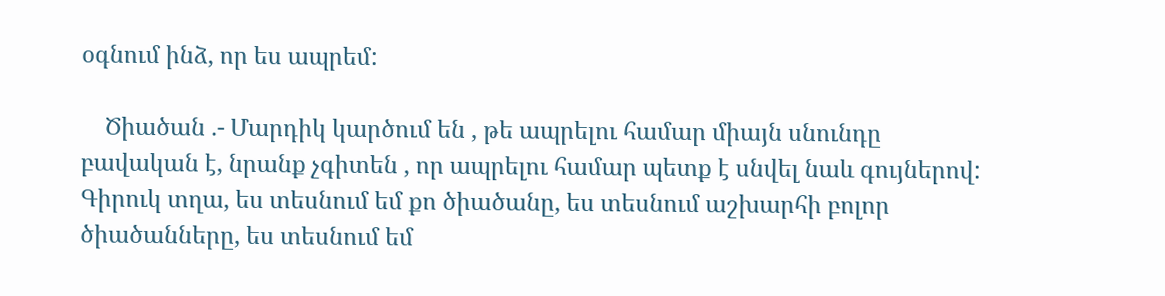օգնում ինձ, որ ես ապրեմ:

    Ծիածան .- Մարդիկ կարծում են , թե ապրելու համար միայն սնունդը բավական է, նրանք չգիտեն , որ ապրելու համար պետք է սնվել նաև գույներով: Գիրուկ տղա, ես տեսնում եմ քո ծիածանը, ես տեսնում աշխարհի բոլոր ծիածանները, ես տեսնում եմ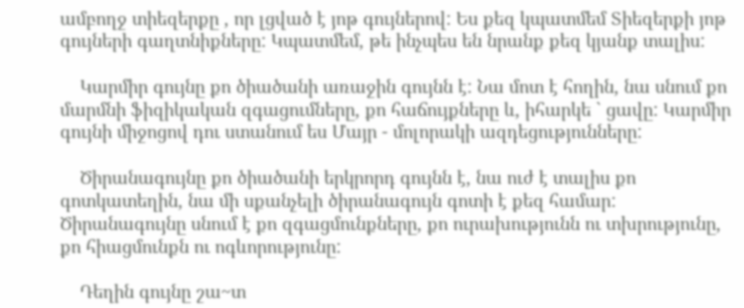ամբողջ տիեզերքը , որ լցված է յոթ գույներով: Ես քեզ կպատմեմ Տիեզերքի յոթ գույների գաղտնիքները: Կպատմեմ, թե ինչպես են նրանք քեզ կյանք տալիս:

    Կարմիր գույնը քո ծիածանի առաջին գույնն է: Նա մոտ է հողին, նա սնում քո մարմնի ֆիզիկական զգացումները, քո հաճույքները և, իհարկե ` ցավը: Կարմիր գույնի միջոցով դու ստանում ես Մայր - մոլորակի ազդեցությունները:

    Ծիրանագույնը քո ծիածանի երկրորդ գույնն է, նա ուժ է տալիս քո գոտկատեղին, նա մի սքանչելի ծիրանագույն գոտի է քեզ համար: Ծիրանագույնը սնում է քո զգացմունքները, քո ուրախությունն ու տխրությունը, քո հիացմունքն ու ոգևորությունը:

    Դեղին գույնը շա~տ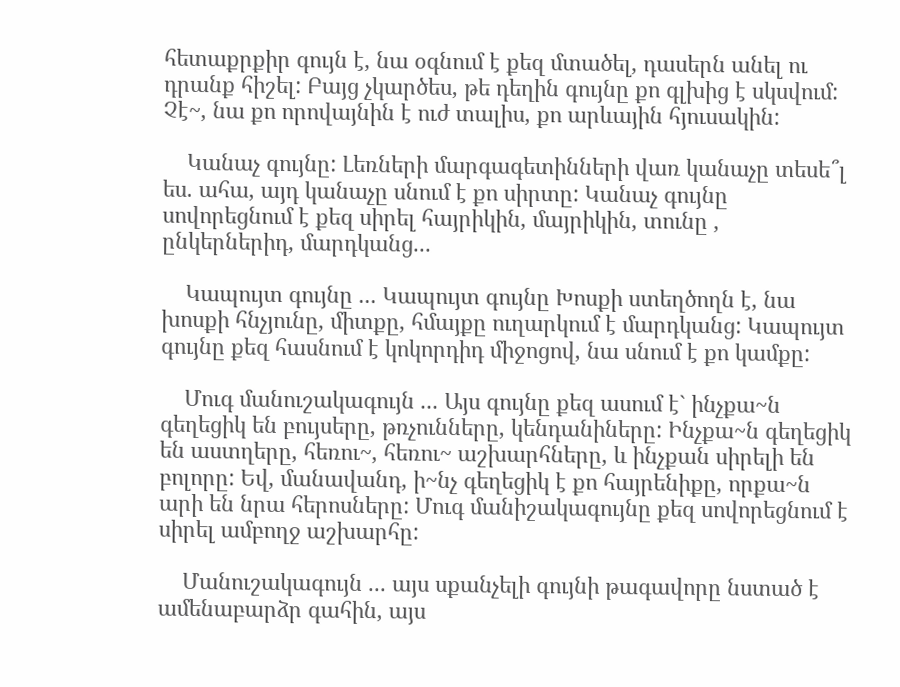հետաքրքիր գույն է, նա օգնում է քեզ մտածել, դասերն անել ու դրանք հիշել: Բայց չկարծես, թե դեղին գույնը քո գլխից է սկսվում: Չէ~, նա քո որովայնին է ուժ տալիս, քո արևային հյուսակին:

    Կանաչ գույնը: Լեռների մարգագետինների վառ կանաչը տեսե՞լ ես. ահա, այդ կանաչը սնում է քո սիրտը: Կանաչ գույնը սովորեցնում է քեզ սիրել հայրիկին, մայրիկին, տունը , ընկերներիդ, մարդկանց...

    Կապույտ գույնը ... Կապույտ գույնը Խոսքի ստեղծողն է, նա խոսքի հնչյունը, միտքը, հմայքը ուղարկում է մարդկանց: Կապույտ գույնը քեզ հասնում է կոկորդիդ միջոցով, նա սնում է քո կամքը:

    Մուգ մանուշակագույն ... Այս գույնը քեզ ասում է` ինչքա~ն գեղեցիկ են բույսերը, թռչունները, կենդանիները: Ինչքա~ն գեղեցիկ են աստղերը, հեռու~, հեռու~ աշխարհները, և ինչքան սիրելի են բոլորը: Եվ, մանավանդ, ի~նչ գեղեցիկ է քո հայրենիքը, որքա~ն արի են նրա հերոսները: Մուգ մանիշակագույնը քեզ սովորեցնում է սիրել ամբողջ աշխարհը:

    Մանուշակագույն ... այս սքանչելի գույնի թագավորը նստած է ամենաբարձր գահին, այս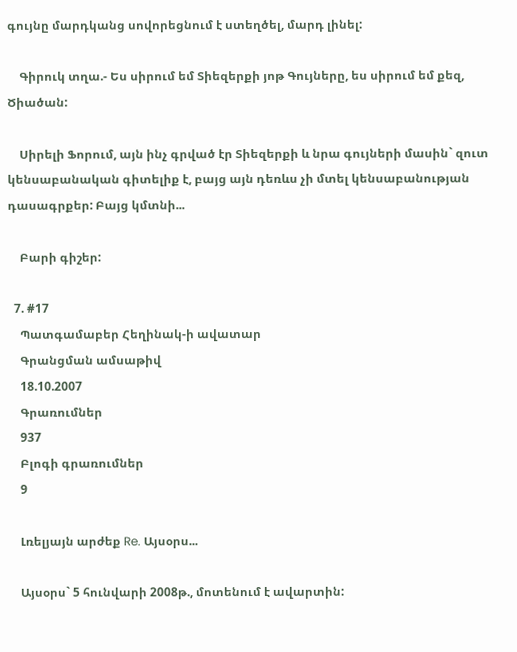գույնը մարդկանց սովորեցնում է ստեղծել, մարդ լինել:

    Գիրուկ տղա.- Ես սիրում եմ Տիեզերքի յոթ Գույները, ես սիրում եմ քեզ, Ծիածան:

    Սիրելի Ֆորում, այն ինչ գրված էր Տիեզերքի և նրա գույների մասին` զուտ կենսաբանական գիտելիք է, բայց այն դեռևս չի մտել կենսաբանության դասագրքեր: Բայց կմտնի...

    Բարի գիշեր:

  7. #17
    Պատգամաբեր Հեղինակ-ի ավատար
    Գրանցման ամսաթիվ
    18.10.2007
    Գրառումներ
    937
    Բլոգի գրառումներ
    9

    Լռելյայն արժեք Re. Այսօրս...

    Այսօրս` 5 հունվարի 2008թ., մոտենում է ավարտին: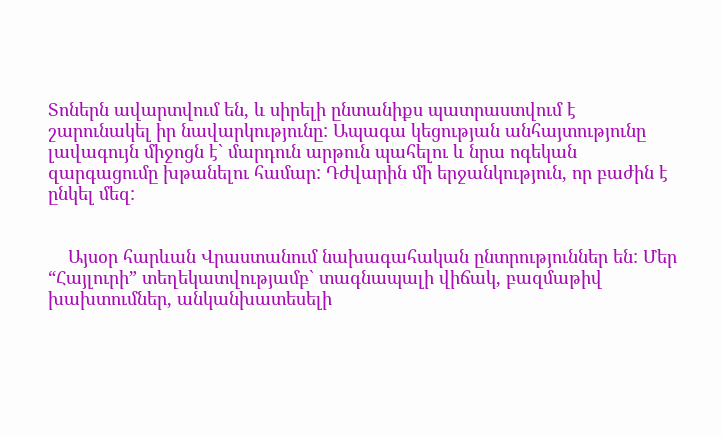Տոներն ավարտվում են, և սիրելի ընտանիքս պատրաստվում է շարունակել իր նավարկությունը: Ապագա կեցության անհայտությունը լավագույն միջոցն է` մարդուն արթուն պահելու և նրա ոգեկան զարգացումը խթանելու համար: Դժվարին մի երջանկություն, որ բաժին է ընկել մեզ:


    Այսօր հարևան Վրաստանում նախագահական ընտրություններ են: Մեր “Հայլուրի” տեղեկատվությամբ` տագնապալի վիճակ, բազմաթիվ խախտումներ, անկանխատեսելի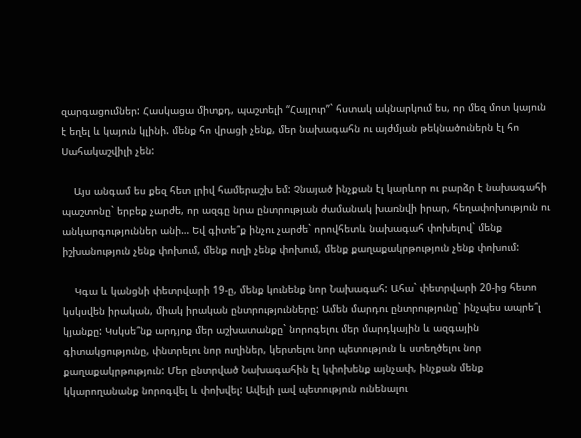զարգացումներ: Հասկացա միտքդ, պաշտելի “Հայլուր”` հստակ ակնարկում ես, որ մեզ մոտ կայուն է եղել և կայուն կլինի. մենք հո վրացի չենք, մեր նախագահն ու այժմյան թեկնածուներն էլ հո Սահակաշվիլի չեն:

    Այս անգամ ես քեզ հետ լրիվ համերաշխ եմ: Չնայած ինչքան էլ կարևոր ու բարձր է նախագահի պաշտոնը` երբեք չարժե, որ ազգը նրա ընտրության ժամանակ խառնվի իրար, հեղափոխություն ու անկարգություններ անի… Եվ գիտե՞ք ինչու չարժե` որովհետև նախագահ փոխելով` մենք իշխանություն չենք փոխում, մենք ուղի չենք փոխում, մենք քաղաքակրթություն չենք փոխում:

    Կգա և կանցնի փետրվարի 19-ը, մենք կունենք նոր Նախագահ: Ահա` փետրվարի 20-ից հետո կսկսվեն իրական, միակ իրական ընտրությունները: Ամեն մարդու ընտրությունը` ինչպես ապրե՞լ կյանքը: Կսկսե՞նք արդյոք մեր աշխատանքը` նորոգելու մեր մարդկային և ազգային գիտակցությունը, փնտրելու նոր ուղիներ, կերտելու նոր պետություն և ստեղծելու նոր քաղաքակրթություն: Մեր ընտրված Նախագահին էլ կփոխենք այնչափ, ինչքան մենք կկարողանանք նորոգվել և փոխվել: Ավելի լավ պետություն ունենալու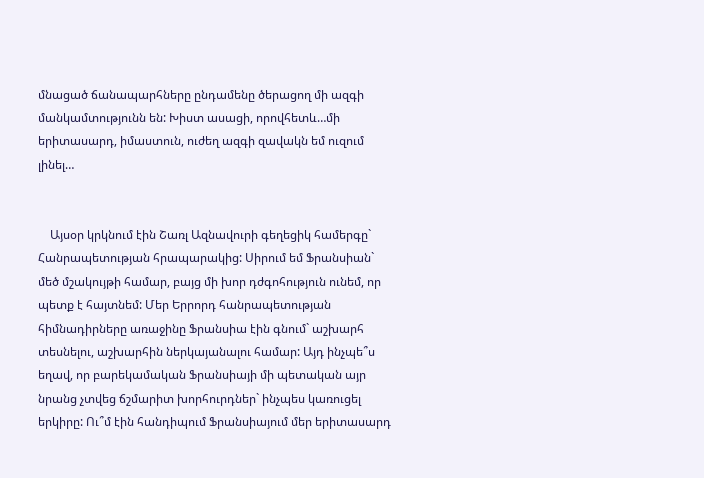մնացած ճանապարհները ընդամենը ծերացող մի ազգի մանկամտությունն են: Խիստ ասացի, որովհետև…մի երիտասարդ, իմաստուն, ուժեղ ազգի զավակն եմ ուզում լինել…


    Այսօր կրկնում էին Շառլ Ազնավուրի գեղեցիկ համերգը` Հանրապետության հրապարակից: Սիրում եմ Ֆրանսիան` մեծ մշակույթի համար, բայց մի խոր դժգոհություն ունեմ, որ պետք է հայտնեմ: Մեր Երրորդ հանրապետության հիմնադիրները առաջինը Ֆրանսիա էին գնում` աշխարհ տեսնելու, աշխարհին ներկայանալու համար: Այդ ինչպե՞ս եղավ, որ բարեկամական Ֆրանսիայի մի պետական այր նրանց չտվեց ճշմարիտ խորհուրդներ` ինչպես կառուցել երկիրը: Ու՞մ էին հանդիպում Ֆրանսիայում մեր երիտասարդ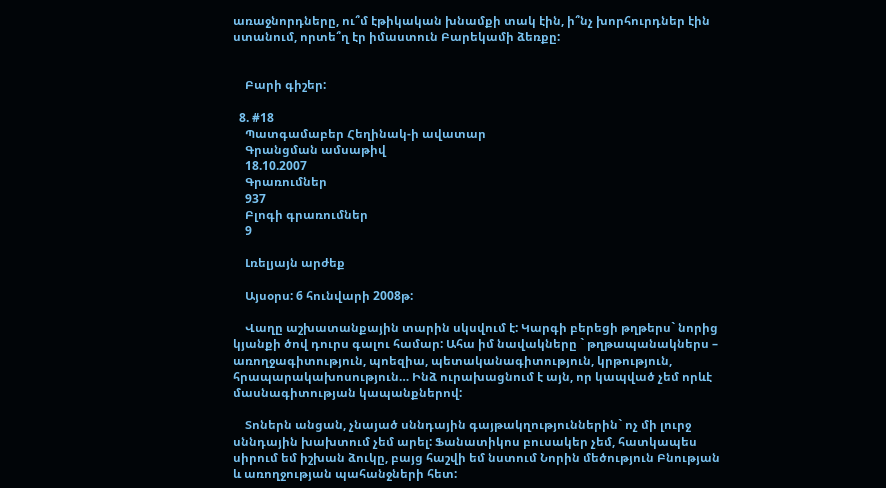առաջնորդները, ու՞մ էթիկական խնամքի տակ էին, ի՞նչ խորհուրդներ էին ստանում, որտե՞ղ էր իմաստուն Բարեկամի ձեռքը:


    Բարի գիշեր:

  8. #18
    Պատգամաբեր Հեղինակ-ի ավատար
    Գրանցման ամսաթիվ
    18.10.2007
    Գրառումներ
    937
    Բլոգի գրառումներ
    9

    Լռելյայն արժեք

    Այսօրս: 6 հունվարի 2008թ:

    Վաղը աշխատանքային տարին սկսվում է: Կարգի բերեցի թղթերս` նորից կյանքի ծով դուրս գալու համար: Ահա իմ նավակները ` թղթապանակներս – առողջագիտություն, պոեզիա, պետականագիտություն, կրթություն, հրապարակախոսություն… Ինձ ուրախացնում է այն, որ կապված չեմ որևէ մասնագիտության կապանքներով:

    Տոներն անցան, չնայած սննդային գայթակղություններին` ոչ մի լուրջ սննդային խախտում չեմ արել: Ֆանատիկոս բուսակեր չեմ, հատկապես սիրում եմ իշխան ձուկը, բայց հաշվի եմ նստում Նորին մեծություն Բնության և առողջության պահանջների հետ: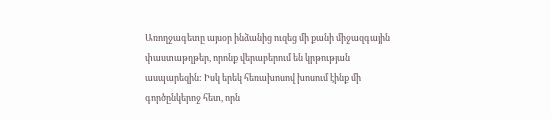Առողջագետը այսօր ինձանից ուզեց մի քանի միջազգային փաստաթղթեր, որոնք վերաբերում են կրթության ասպարեզին: Իսկ երեկ հեռախոսով խոսում էինք մի գործընկերոջ հետ, որն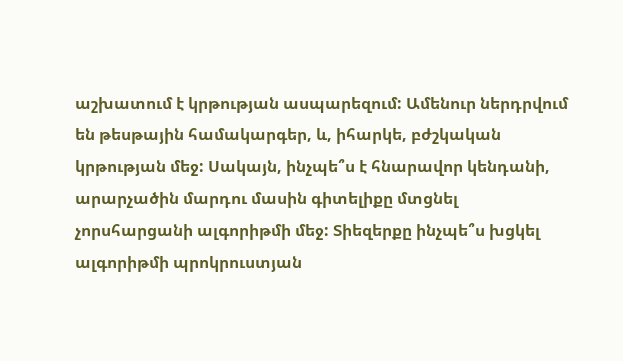աշխատում է կրթության ասպարեզում: Ամենուր ներդրվում են թեսթային համակարգեր, և, իհարկե, բժշկական կրթության մեջ: Սակայն, ինչպե՞ս է հնարավոր կենդանի, արարչածին մարդու մասին գիտելիքը մտցնել չորսհարցանի ալգորիթմի մեջ: Տիեզերքը ինչպե՞ս խցկել ալգորիթմի պրոկրուստյան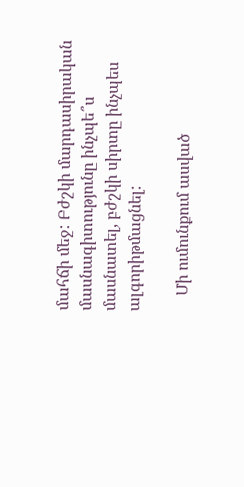մահճի մեջ: Բժշկի մարդասիրական մասնագիտությունը ինչպե՞ս մասնատել, բժշկի սիրտը ինչպես ալգորիթմացնել:

    Մի ումունքում ասված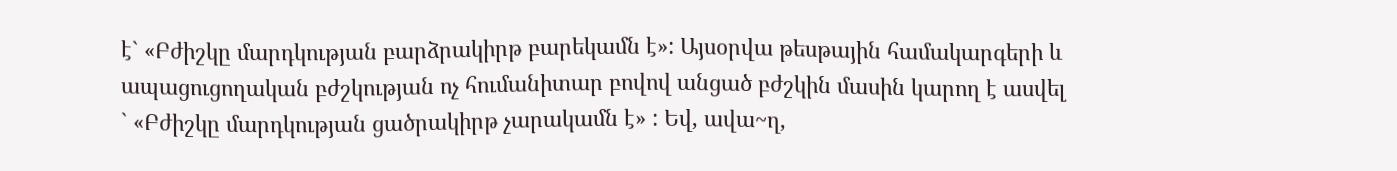է` «Բժիշկը մարդկության բարձրակիրթ բարեկամն է»: Այսօրվա թեսթային համակարգերի և ապացուցողական բժշկության ոչ հումանիտար բովով անցած բժշկին մասին կարող է ասվել ` «Բժիշկը մարդկության ցածրակիրթ չարակամն է» : Եվ, ավա~ղ,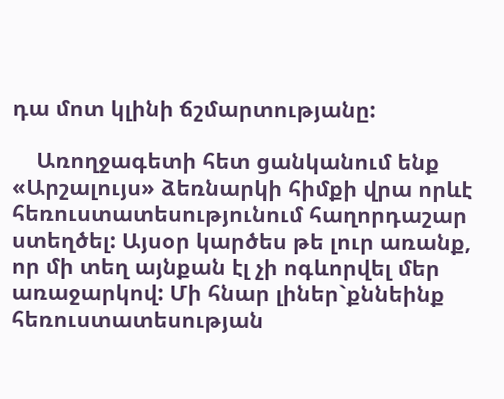դա մոտ կլինի ճշմարտությանը:

    Առողջագետի հետ ցանկանում ենք «Արշալույս» ձեռնարկի հիմքի վրա որևէ հեռուստատեսությունում հաղորդաշար ստեղծել: Այսօր կարծես թե լուր առանք, որ մի տեղ այնքան էլ չի ոգևորվել մեր առաջարկով: Մի հնար լիներ`քննեինք հեռուստատեսության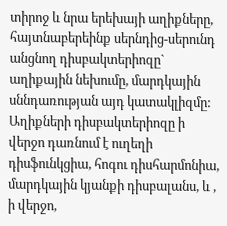տիրոջ և նրա երեխայի աղիքները, հայտնաբերեինք սերնդից-սերունդ անցնող դիսբակտերիոզը` աղիքային նեխումը, մարդկային սննդառության այդ կատակլիզմը: Աղիքների դիսբակտերիոզը ի վերջո դառնում է ուղեղի դիսֆունկցիա, հոգու դիսհարմոնիա, մարդկային կյանքի դիսբալանս, և , ի վերջո,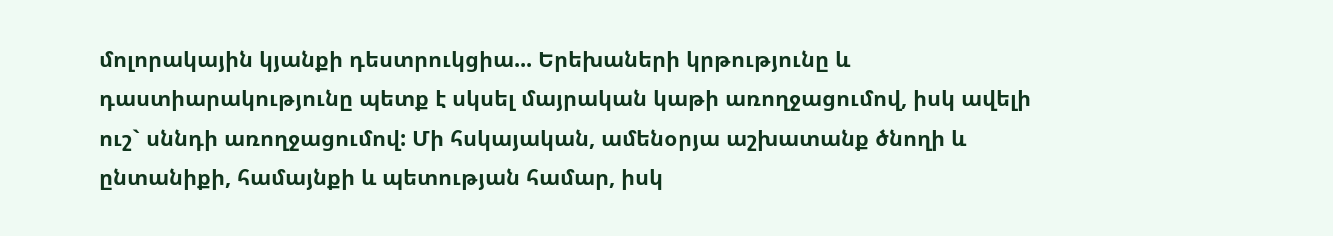մոլորակային կյանքի դեստրուկցիա... Երեխաների կրթությունը և դաստիարակությունը պետք է սկսել մայրական կաթի առողջացումով, իսկ ավելի ուշ` սննդի առողջացումով: Մի հսկայական, ամենօրյա աշխատանք ծնողի և ընտանիքի, համայնքի և պետության համար, իսկ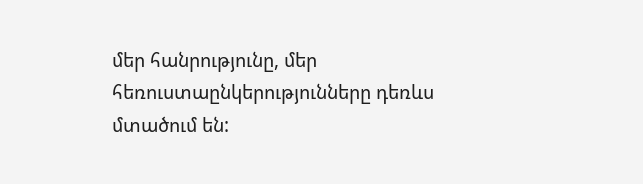մեր հանրությունը, մեր հեռուստաընկերությունները դեռևս մտածում են: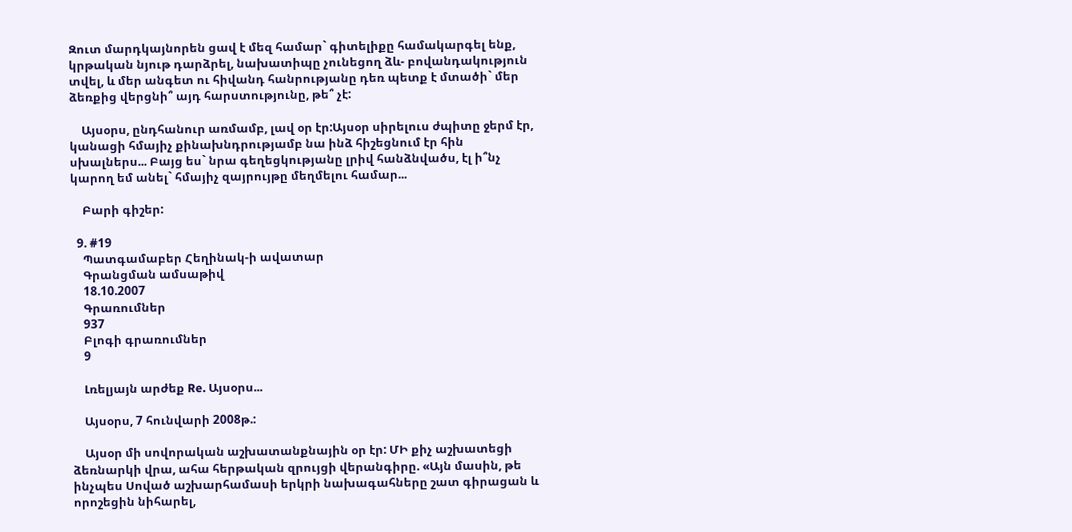Զուտ մարդկայնորեն ցավ է մեզ համար` գիտելիքը համակարգել ենք, կրթական նյութ դարձրել, նախատիպը չունեցող ձև- բովանդակություն տվել, և մեր անգետ ու հիվանդ հանրությանը դեռ պետք է մտածի` մեր ձեռքից վերցնի՞ այդ հարստությունը, թե՞ չէ:

    Այսօրս, ընդհանուր առմամբ, լավ օր էր:Այսօր սիրելուս ժպիտը ջերմ էր, կանացի հմայիչ քինախնդրությամբ նա ինձ հիշեցնում էր հին սխալներս... Բայց ես` նրա գեղեցկությանը լրիվ հանձնվածս, էլ ի՞նչ կարող եմ անել` հմայիչ զայրույթը մեղմելու համար...

    Բարի գիշեր:

  9. #19
    Պատգամաբեր Հեղինակ-ի ավատար
    Գրանցման ամսաթիվ
    18.10.2007
    Գրառումներ
    937
    Բլոգի գրառումներ
    9

    Լռելյայն արժեք Re. Այսօրս...

    Այսօրս, 7 հունվարի 2008թ.:

    Այսօր մի սովորական աշխատանքնային օր էր: ՄԻ քիչ աշխատեցի ձեռնարկի վրա, ահա հերթական զրույցի վերանգիրը. «Այն մասին, թե ինչպես Սոված աշխարհամասի երկրի նախագահները շատ գիրացան և որոշեցին նիհարել,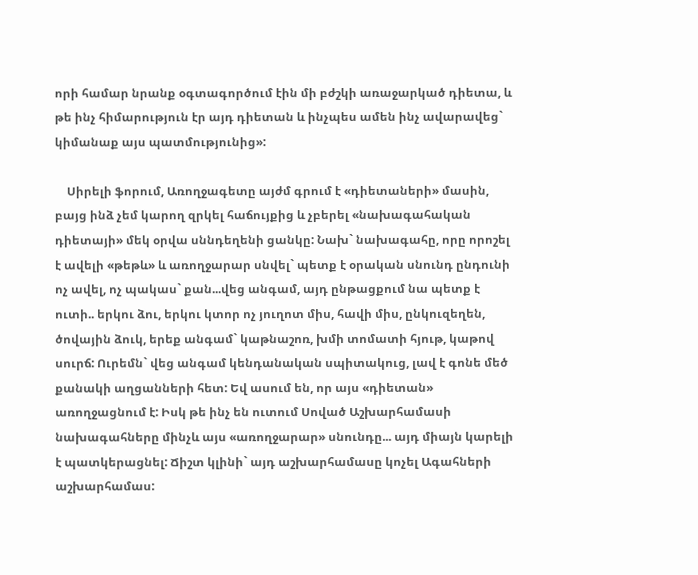որի համար նրանք օգտագործում էին մի բժշկի առաջարկած դիետա, և թե ինչ հիմարություն էր այդ դիետան և ինչպես ամեն ինչ ավարավեց` կիմանաք այս պատմությունից»:

    Սիրելի ֆորում, Առողջագետը այժմ գրում է «դիետաների» մասին, բայց ինձ չեմ կարող զրկել հաճույքից և չբերել «նախագահական դիետայի» մեկ օրվա սննդեղենի ցանկը: Նախ` նախագահը, որը որոշել է ավելի «թեթև» և առողջարար սնվել` պետք է օրական սնունդ ընդունի ոչ ավել, ոչ պակաս` քան...վեց անգամ, այդ ընթացքում նա պետք է ուտի.. երկու ձու, երկու կտոր ոչ յուղոտ միս, հավի միս, ընկուզեղեն, ծովային ձուկ, երեք անգամ` կաթնաշոռ, խմի տոմատի հյութ, կաթով սուրճ: Ուրեմն` վեց անգամ կենդանական սպիտակուց, լավ է գոնե մեծ քանակի աղցանների հետ: Եվ ասում են, որ այս «դիետան» առողջացնում է: Իսկ թե ինչ են ուտում Սոված Աշխարհամասի նախագահները մինչև այս «առողջարար» սնունդը... այդ միայն կարելի է պատկերացնել: Ճիշտ կլինի` այդ աշխարհամասը կոչել Ագահների աշխարհամաս: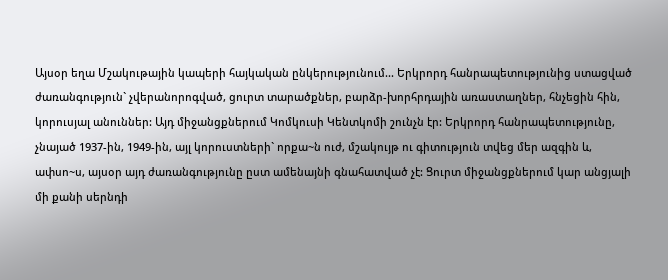Այսօր եղա Մշակութային կապերի հայկական ընկերությունում... Երկրորդ հանրապետությունից ստացված ժառանգություն` չվերանորոգված, ցուրտ տարածքներ, բարձր-խորհրդային առաստաղներ, հնչեցին հին, կորուսյալ անուններ: Այդ միջանցքներում Կոմկուսի Կենտկոմի շունչն էր: Երկրորդ հանրապետությունը, չնայած 1937-ին, 1949-ին, այլ կորուստների` որքա~ն ուժ, մշակույթ ու գիտություն տվեց մեր ազգին և, ափսո~ս, այսօր այդ ժառանգությունը ըստ ամենայնի գնահատված չէ: Ցուրտ միջանցքներում կար անցյալի մի քանի սերնդի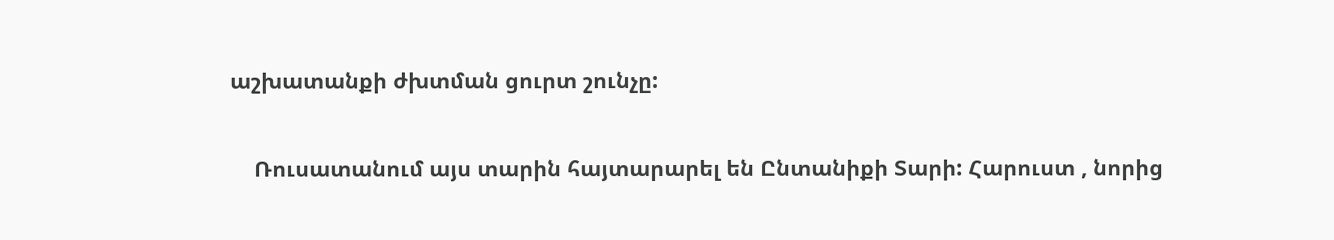աշխատանքի ժխտման ցուրտ շունչը:

    Ռուսատանում այս տարին հայտարարել են Ընտանիքի Տարի: Հարուստ , նորից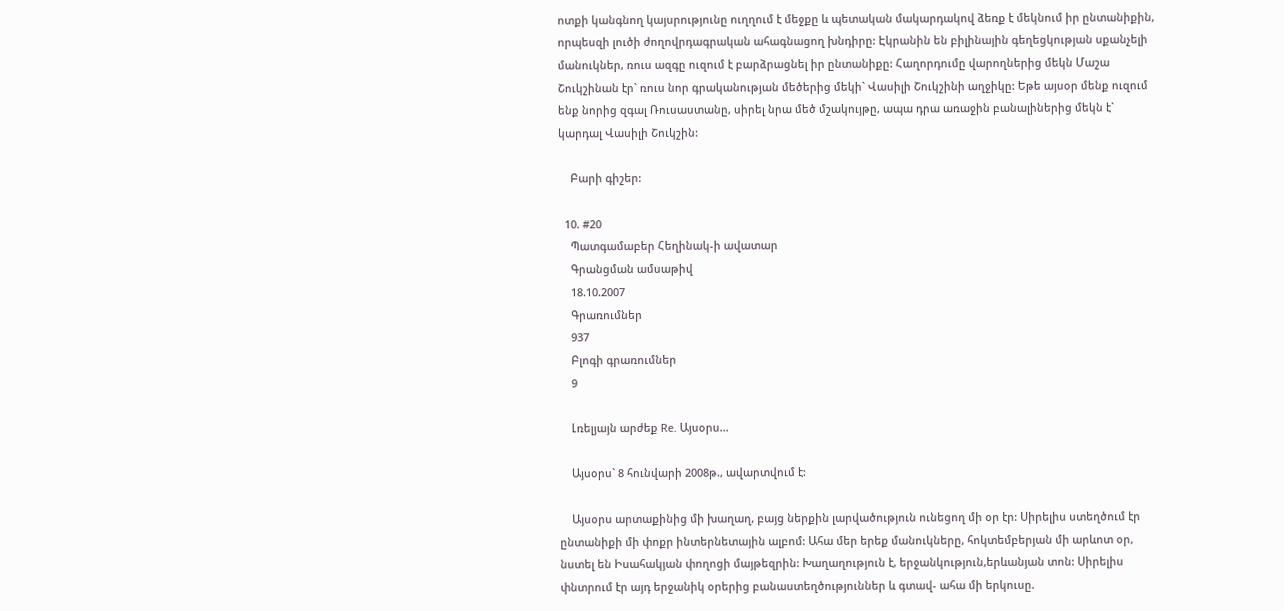ոտքի կանգնող կայսրությունը ուղղում է մեջքը և պետական մակարդակով ձեռք է մեկնում իր ընտանիքին, որպեսզի լուծի ժողովրդագրական ահագնացող խնդիրը: Էկրանին են բիլինային գեղեցկության սքանչելի մանուկներ, ռուս ազգը ուզում է բարձրացնել իր ընտանիքը: Հաղորդումը վարողներից մեկն Մաշա Շուկշինան էր` ռուս նոր գրականության մեծերից մեկի` Վասիլի Շուկշինի աղջիկը: Եթե այսօր մենք ուզում ենք նորից զգալ Ռուսաստանը, սիրել նրա մեծ մշակույթը, ապա դրա առաջին բանալիներից մեկն է` կարդալ Վասիլի Շուկշին:

    Բարի գիշեր:

  10. #20
    Պատգամաբեր Հեղինակ-ի ավատար
    Գրանցման ամսաթիվ
    18.10.2007
    Գրառումներ
    937
    Բլոգի գրառումներ
    9

    Լռելյայն արժեք Re. Այսօրս...

    Այսօրս` 8 հունվարի 2008թ., ավարտվում է:

    Այսօրս արտաքինից մի խաղաղ, բայց ներքին լարվածություն ունեցող մի օր էր: Սիրելիս ստեղծում էր ընտանիքի մի փոքր ինտերնետային ալբոմ: Ահա մեր երեք մանուկները, հոկտեմբերյան մի արևոտ օր, նստել են Իսահակյան փողոցի մայթեզրին: Խաղաղություն է, երջանկություն,երևանյան տոն: Սիրելիս փնտրում էր այդ երջանիկ օրերից բանաստեղծություններ և գտավ- ահա մի երկուսը.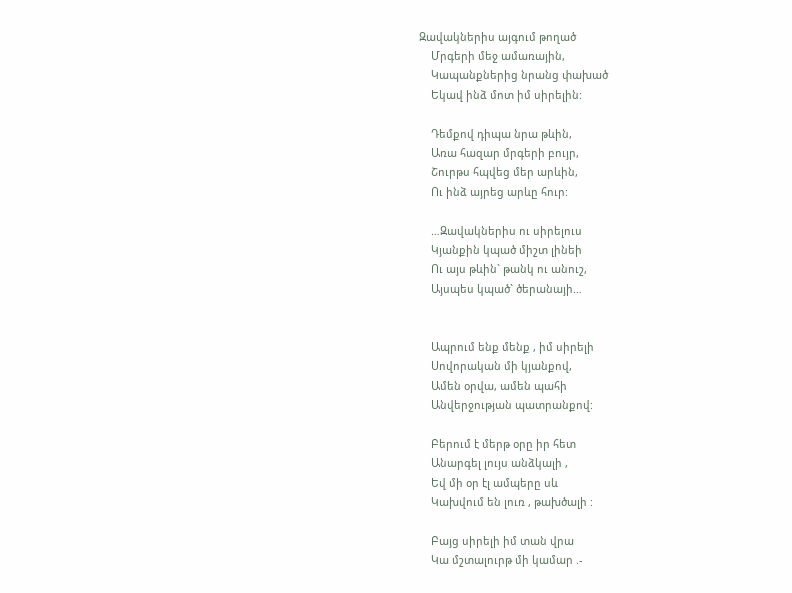Զավակներիս այգում թողած
    Մրգերի մեջ ամառային,
    Կապանքներից նրանց փախած
    Եկավ ինձ մոտ իմ սիրելին:

    Դեմքով դիպա նրա թևին,
    Առա հազար մրգերի բույր,
    Շուրթս հպվեց մեր արևին,
    Ու ինձ այրեց արևը հուր:

    …Զավակներիս ու սիրելուս
    Կյանքին կպած միշտ լինեի
    Ու այս թևին` թանկ ու անուշ,
    Այսպես կպած` ծերանայի…


    Ապրում ենք մենք , իմ սիրելի
    Սովորական մի կյանքով,
    Ամեն օրվա, ամեն պահի
    Անվերջության պատրանքով:

    Բերում է մերթ օրը իր հետ
    Անարգել լույս անձկալի ,
    Եվ մի օր էլ ամպերը սև
    Կախվում են լուռ , թախծալի :

    Բայց սիրելի իմ տան վրա
    Կա մշտալուրթ մի կամար .-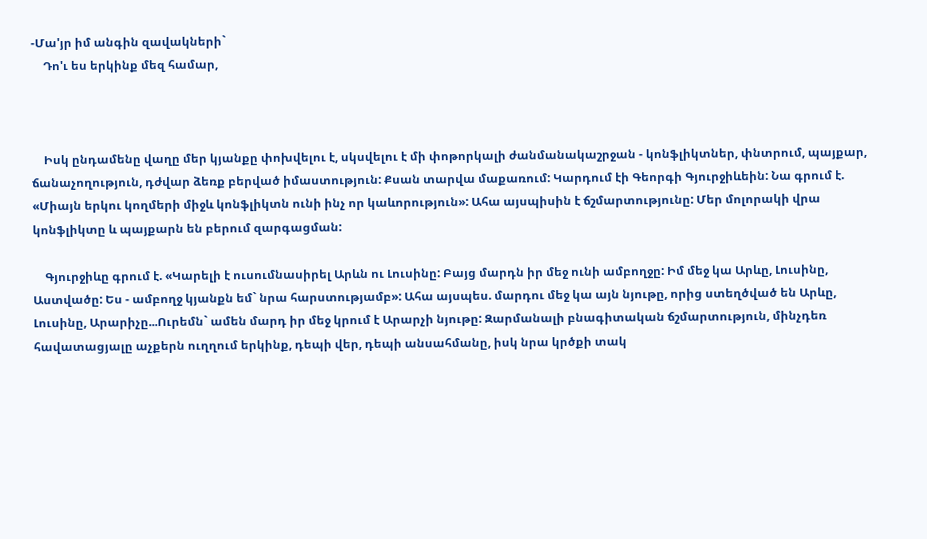-Մա'յր իմ անգին զավակների`
    Դո'ւ ես երկինք մեզ համար,



    Իսկ ընդամենը վաղը մեր կյանքը փոխվելու է, սկսվելու է մի փոթորկալի ժանմանակաշրջան - կոնֆլիկտներ, փնտրում, պայքար, ճանաչողություն, դժվար ձեռք բերված իմաստություն: Քսան տարվա մաքառում: Կարդում էի Գեորգի Գյուրջիևեին: Նա գրում է. «Միայն երկու կողմերի միջև կոնֆլիկտն ունի ինչ որ կաևորություն»: Ահա այսպիսին է ճշմարտությունը: Մեր մոլորակի վրա կոնֆլիկտը և պայքարն են բերում զարգացման:

    Գյուրջիևը գրում է. «Կարելի է ուսումնասիրել Արևն ու Լուսինը: Բայց մարդն իր մեջ ունի ամբողջը: Իմ մեջ կա Արևը, Լուսինը, Աստվածը: Ես - ամբողջ կյանքն եմ` նրա հարստությամբ»: Ահա այսպես. մարդու մեջ կա այն նյութը, որից ստեղծված են Արևը, Լուսինը, Արարիչը...Ուրեմն` ամեն մարդ իր մեջ կրում է Արարչի նյութը: Զարմանալի բնագիտական ճշմարտություն, մինչդեռ հավատացյալը աչքերն ուղղում երկինք, դեպի վեր, դեպի անսահմանը, իսկ նրա կրծքի տակ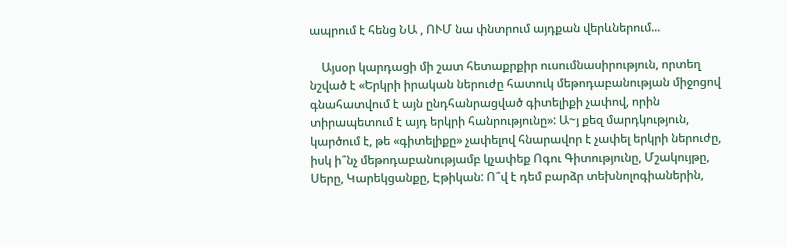ապրում է հենց ՆԱ , ՈՒՄ նա փնտրում այդքան վերևներում...

    Այսօր կարդացի մի շատ հետաքրքիր ուսումնասիրություն, որտեղ նշված է «Երկրի իրական ներուժը հատուկ մեթոդաբանության միջոցով գնահատվում է այն ընդհանրացված գիտելիքի չափով, որին տիրապետում է այդ երկրի հանրությունը»: Ա~յ քեզ մարդկություն, կարծում է, թե «գիտելիքը» չափելով հնարավոր է չափել երկրի ներուժը, իսկ ի՞նչ մեթոդաբանությամբ կչափեք Ոգու Գիտությունը, Մշակույթը, Սերը, Կարեկցանքը, Էթիկան: Ո՞վ է դեմ բարձր տեխնոլոգիաներին,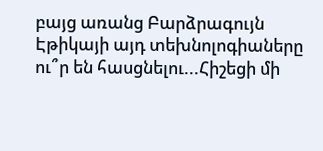բայց առանց Բարձրագույն Էթիկայի այդ տեխնոլոգիաները ու՞ր են հասցնելու...Հիշեցի մի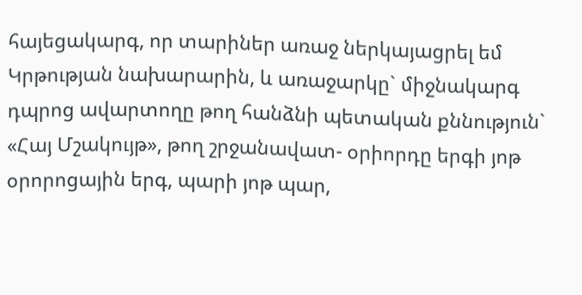հայեցակարգ, որ տարիներ առաջ ներկայացրել եմ Կրթության նախարարին, և առաջարկը` միջնակարգ դպրոց ավարտողը թող հանձնի պետական քննություն` «Հայ Մշակույթ», թող շրջանավատ- օրիորդը երգի յոթ օրորոցային երգ, պարի յոթ պար,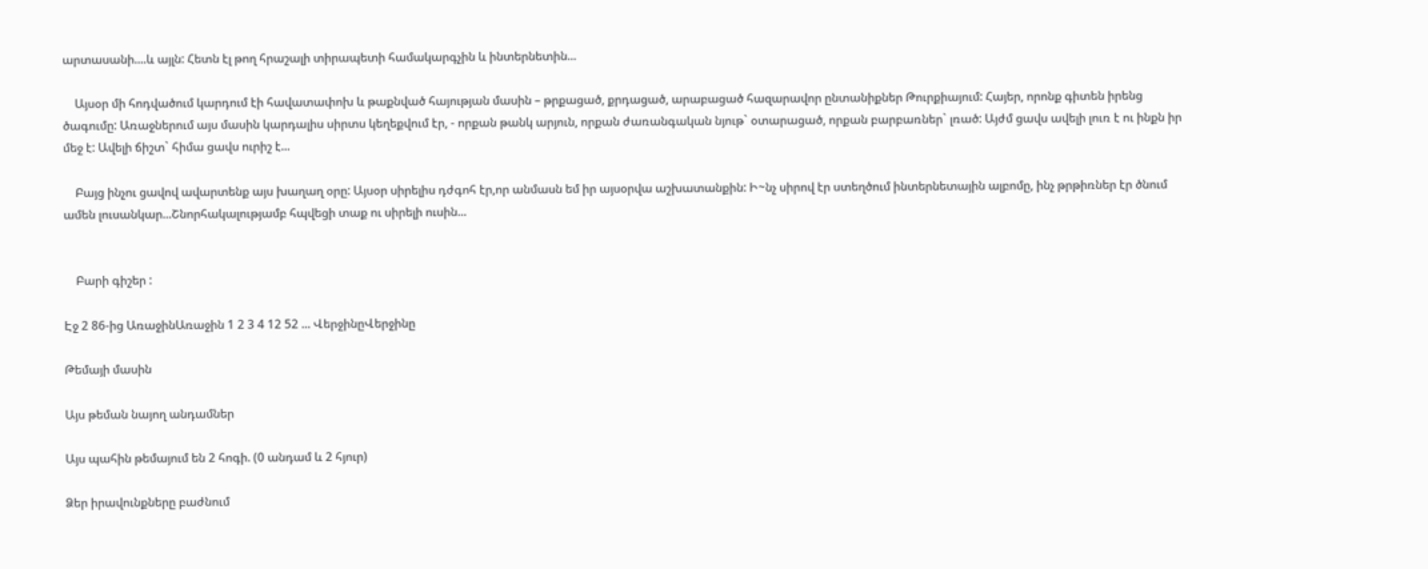արտասանի....և այլն: Հետն էլ թող հրաշալի տիրապետի համակարգչին և ինտերնետին...

    Այսօր մի հոդվածում կարդում էի հավատափոխ և թաքնված հայության մասին – թրքացած, քրդացած, արաբացած հազարավոր ընտանիքներ Թուրքիայում: Հայեր, որոնք գիտեն իրենց ծագումը: Առաջներում այս մասին կարդալիս սիրտս կեղեքվում էր, - որքան թանկ արյուն, որքան ժառանգական նյութ` օտարացած, որքան բարբառներ` լռած: Այժմ ցավս ավելի լուռ է ու ինքն իր մեջ է: Ավելի ճիշտ` հիմա ցավս ուրիշ է...

    Բայց ինչու ցավով ավարտենք այս խաղաղ օրը: Այսօր սիրելիս դժգոհ էր,որ անմասն եմ իր այսօրվա աշխատանքին: Ի~նչ սիրով էր ստեղծում ինտերնետային ալբոմը, ինչ թրթիռներ էր ծնում ամեն լուսանկար...Շնորհակալությամբ հպվեցի տաք ու սիրելի ուսին...


    Բարի գիշեր :

Էջ 2 86-ից ԱռաջինԱռաջին 1 2 3 4 12 52 ... ՎերջինըՎերջինը

Թեմայի մասին

Այս թեման նայող անդամներ

Այս պահին թեմայում են 2 հոգի. (0 անդամ և 2 հյուր)

Ձեր իրավունքները բաժնում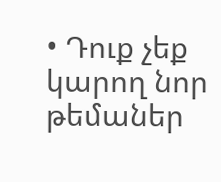• Դուք չեք կարող նոր թեմաներ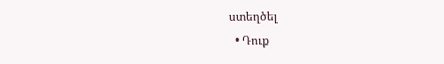ստեղծել
  • Դուք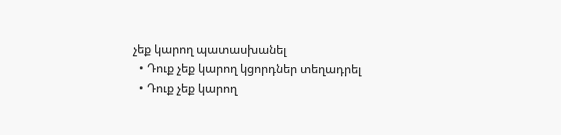չեք կարող պատասխանել
  • Դուք չեք կարող կցորդներ տեղադրել
  • Դուք չեք կարող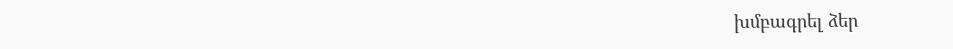խմբագրել ձեր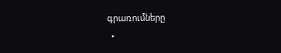գրառումները
  •